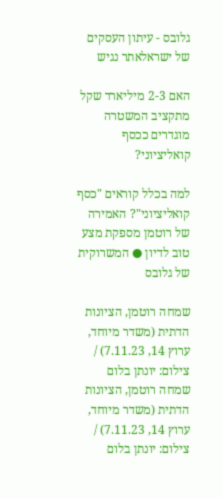גלובס - עיתון העסקים של ישראלאתר נגיש

האם 2-3 מיליארד שקל מתקציב המשטרה מוגדרים ככסף קואליציוני?

למה בכלל קוראים "כסף קואליציוני"? האמירה של רוטמן מספקת מצע טוב לדיון ● המשרוקית של גלובס

שמחה רוטמן, הציונות הדתית (משדר מיוחד, ערוץ 14, 7.11.23) / צילום: יונתן בלום
שמחה רוטמן, הציונות הדתית (משדר מיוחד, ערוץ 14, 7.11.23) / צילום: יונתן בלום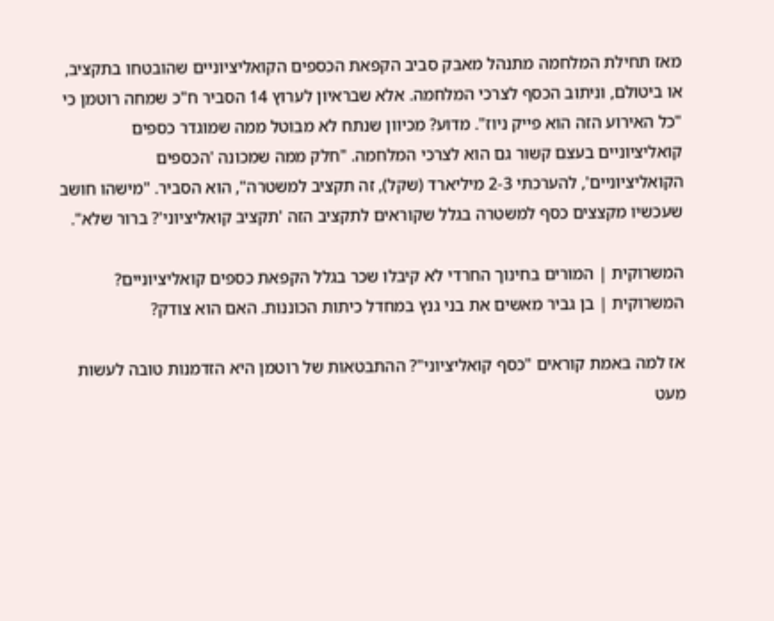מאז תחילת המלחמה מתנהל מאבק סביב הקפאת הכספים הקואליציוניים שהובטחו בתקציב, או ביטולם, וניתוב הכסף לצרכי המלחמה. אלא שבראיון לערוץ 14 הסביר ח"כ שמחה רוטמן כי "כל האירוע הזה הוא פייק ניוז". מדוע? מכיוון שנתח לא מבוטל ממה שמוגדר כספים קואליציוניים בעצם קשור גם הוא לצרכי המלחמה. "חלק ממה שמכונה 'הכספים הקואליציוניים', להערכתי 2-3 מיליארד (שקל), זה תקציב למשטרה", הוא הסביר. "מישהו חושב שעכשיו מקצצים כסף למשטרה בגלל שקוראים לתקציב הזה 'תקציב קואליציוני'? ברור שלא".

המשרוקית | המורים בחינוך החרדי לא קיבלו שכר בגלל הקפאת כספים קואליציוניים?
המשרוקית | בן גביר מאשים את בני גנץ במחדל כיתות הכוננות. האם הוא צודק?

אז למה באמת קוראים "כסף קואליציוני"? ההתבטאות של רוטמן היא הזדמנות טובה לעשות מעט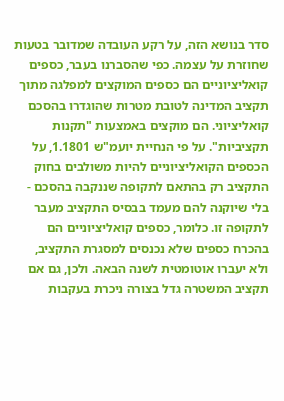סדר בנושא הזה, על רקע העובדה שמדובר בטעות שחוזרת על עצמה. כפי שהסברנו בעבר, כספים קואליציוניים הם כספים המוקצים למפלגה מתוך תקציב המדינה לטובת מטרות שהוגדרו בהסכם קואליציוני. הם מוקצים באמצעות "תקנות תקציביות". על פי הנחיית יועמ"ש 1.1801, על הכספים הקואליציוניים להיות משולבים בחוק התקציב רק בהתאם לתקופה שננקבה בהסכם - בלי שיוקנה להם מעמד בבסיס התקציב מעבר לתקופה זו. כלומר, כספים קואליציוניים הם בהכרח כספים שלא נכנסים למסגרת התקציב, ולא יעברו אוטומטית לשנה הבאה. ולכן, גם אם תקציב המשטרה גדל בצורה ניכרת בעקבות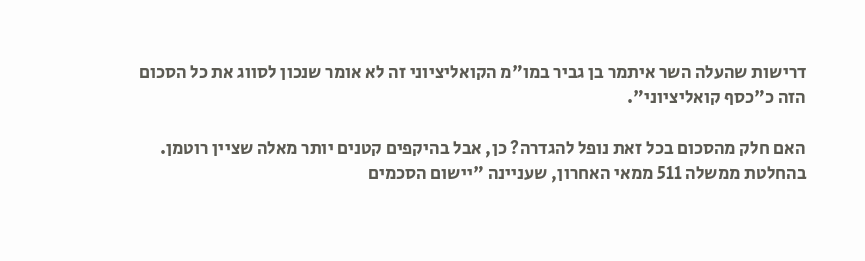דרישות שהעלה השר איתמר בן גביר במו"מ הקואליציוני זה לא אומר שנכון לסווג את כל הסכום הזה כ"כסף קואליציוני".

האם חלק מהסכום בכל זאת נופל להגדרה? כן, אבל בהיקפים קטנים יותר מאלה שציין רוטמן. בהחלטת ממשלה 511 ממאי האחרון, שעניינה "יישום הסכמים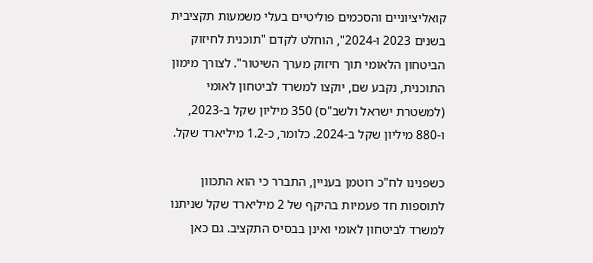קואליציוניים והסכמים פוליטיים בעלי משמעות תקציבית בשנים 2023 ו-2024", הוחלט לקדם "תוכנית לחיזוק הביטחון הלאומי תוך חיזוק מערך השיטור". לצורך מימון התוכנית, נקבע שם, יוקצו למשרד לביטחון לאומי (למשטרת ישראל ולשב"ס) 350 מיליון שקל ב-2023, ו-880 מיליון שקל ב-2024. כלומר, כ-1.2 מיליארד שקל.

כשפנינו לח"כ רוטמן בעניין, התברר כי הוא התכוון לתוספות חד פעמיות בהיקף של 2 מיליארד שקל שניתנו למשרד לביטחון לאומי ואינן בבסיס התקציב. גם כאן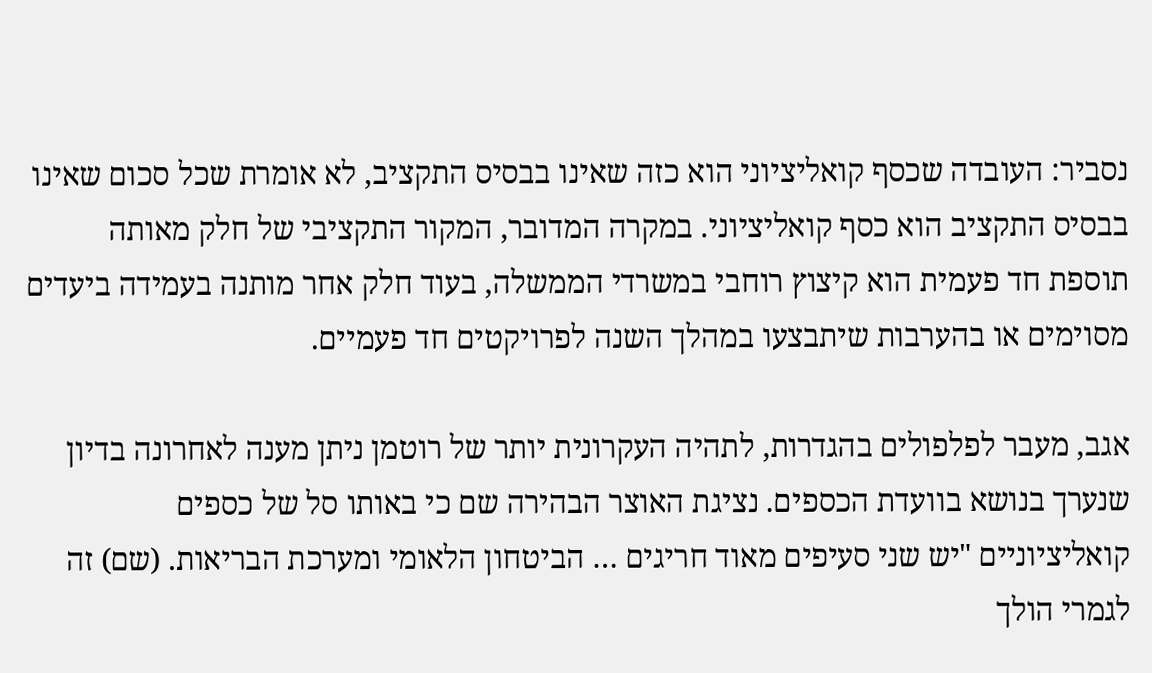נסביר: העובדה שכסף קואליציוני הוא כזה שאינו בבסיס התקציב, לא אומרת שכל סכום שאינו בבסיס התקציב הוא כסף קואליציוני. במקרה המדובר, המקור התקציבי של חלק מאותה תוספת חד פעמית הוא קיצוץ רוחבי במשרדי הממשלה, בעוד חלק אחר מותנה בעמידה ביעדים מסוימים או בהערבות שיתבצעו במהלך השנה לפרויקטים חד פעמיים.

אגב, מעבר לפלפולים בהגדרות, לתהיה העקרונית יותר של רוטמן ניתן מענה לאחרונה בדיון שנערך בנושא בוועדת הכספים. נציגת האוצר הבהירה שם כי באותו סל של כספים קואליציוניים "יש שני סעיפים מאוד חריגים … הביטחון הלאומי ומערכת הבריאות. (שם) זה לגמרי הולך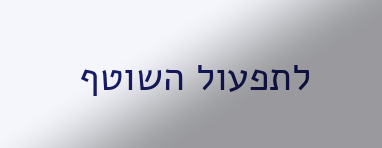לתפעול השוטף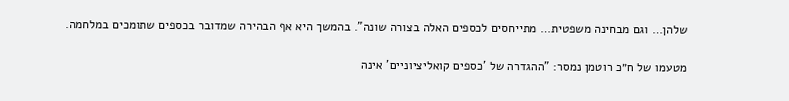שלהן… וגם מבחינה משפטית… מתייחסים לכספים האלה בצורה שונה". בהמשך היא אף הבהירה שמדובר בכספים שתומכים במלחמה.

מטעמו של ח״כ רוטמן נמסר: "ההגדרה של 'כספים קואליציוניים' אינה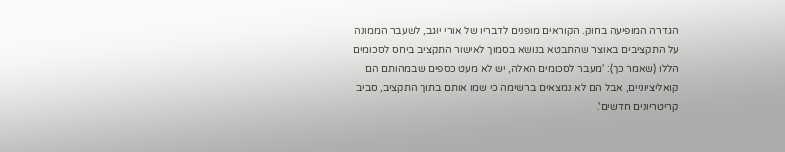הגדרה המופיעה בחוק. הקוראים מופנים לדבריו של אורי יוגב, לשעבר הממונה על התקציבים באוצר שהתבטא בנושא בסמוך לאישור התקציב ביחס לסכומים הללו (שאמר כך): 'מעבר לסכומים האלה, יש לא מעט כספים שבמהותם הם קואליציוניים, אבל הם לא נמצאים ברשימה כי שמו אותם בתוך התקציב, סביב קריטריונים חדשים'.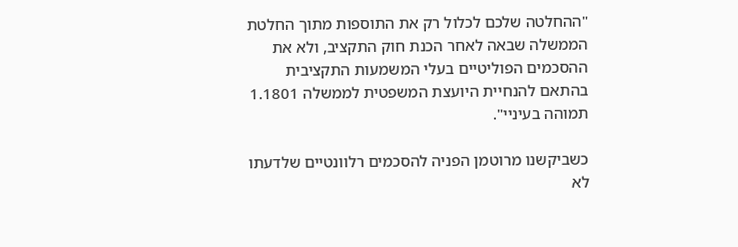"ההחלטה שלכם לכלול רק את התוספות מתוך החלטת הממשלה שבאה לאחר הכנת חוק התקציב, ולא את ההסכמים הפוליטיים בעלי המשמעות התקציבית בהתאם להנחיית היועצת המשפטית לממשלה 1.1801 תמוהה בעיניי".

כשביקשנו מרוטמן הפניה להסכמים רלוונטיים שלדעתו לא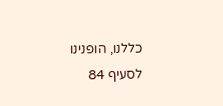כללנו, הופנינו לסעיף 84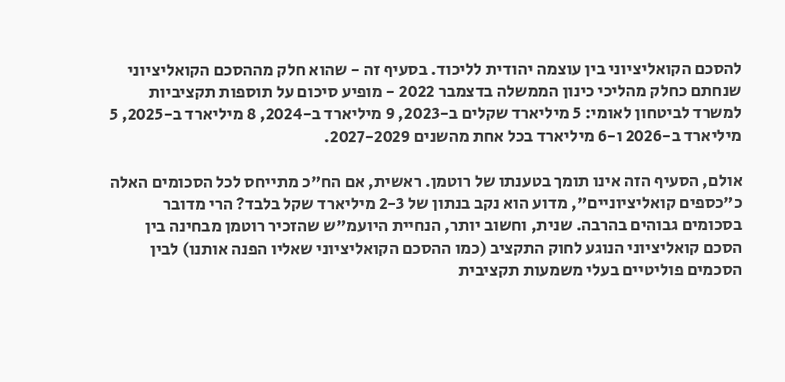להסכם הקואליציוני בין עוצמה יהודית לליכוד. בסעיף זה - שהוא חלק מההסכם הקואליציוני שנחתם כחלק מהליכי כינון הממשלה בדצמבר 2022 - מופיע סיכום על תוספות תקציביות למשרד לביטחון לאומי: 5 מיליארד שקלים ב-2023, 9 מיליארד ב-2024, 8 מיליארד ב-2025, 5 מיליארד ב-2026 ו-6 מיליארד בכל אחת מהשנים 2027-2029.

אולם, הסעיף הזה אינו תומך בטענתו של רוטמן. ראשית, אם הח"כ מתייחס לכל הסכומים האלה כ"כספים קואליציוניים", מדוע הוא נקב בנתון של 2-3 מיליארד שקל בלבד? הרי מדובר בסכומים גבוהים בהרבה. שנית, וחשוב יותר, הנחיית היועמ"ש שהזכיר רוטמן מבחינה בין הסכם קואליציוני הנוגע לחוק התקציב (כמו ההסכם הקואליציוני שאליו הפנה אותנו) לבין הסכמים פוליטיים בעלי משמעות תקציבית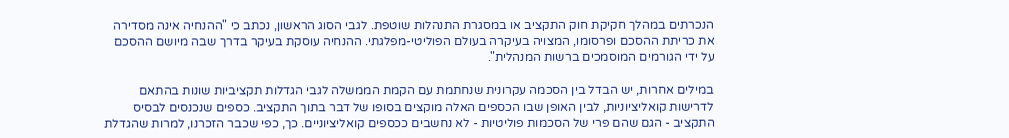הנכרתים במהלך חקיקת חוק התקציב או במסגרת התנהלות שוטפת. לגבי הסוג הראשון, נכתב כי "ההנחיה אינה מסדירה את כריתת ההסכם ופרסומו, המצויה בעיקרה בעולם הפוליטי-מפלגתי. ההנחיה עוסקת בעיקר בדרך שבה מיושם ההסכם על ידי הגורמים המוסמכים ברשות המנהלית".

במילים אחרות, יש הבדל בין הסכמה עקרונית שנחתמת עם הקמת הממשלה לגבי הגדלות תקציביות שונות בהתאם לדרישות קואליציוניות, לבין האופן שבו הכספים האלה מוקצים בסופו של דבר בתוך התקציב. כספים שנכנסים לבסיס התקציב - הגם שהם פרי של הסכמות פוליטיות - לא נחשבים ככספים קואליציוניים. כך, כפי שכבר הזכרנו, למרות שהגדלת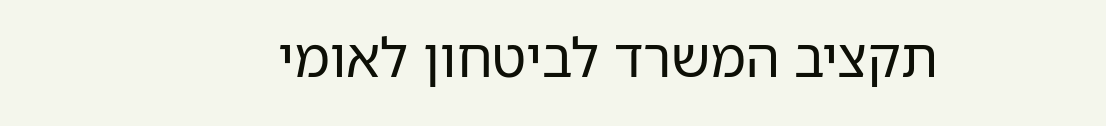תקציב המשרד לביטחון לאומי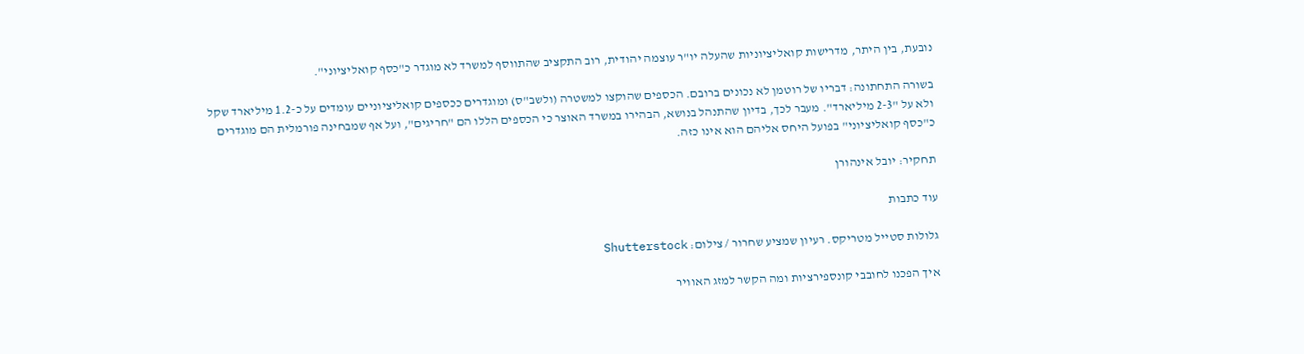נובעת, בין היתר, מדרישות קואליציוניות שהעלה יו"ר עוצמה יהודית, רוב התקציב שהתווסף למשרד לא מוגדר כ"כסף קואליציוני".

בשורה התחתונה: דבריו של רוטמן לא נכונים ברובם. הכספים שהוקצו למשטרה (ולשב"ס) ומוגדרים ככספים קואליציוניים עומדים על כ-1.2 מיליארד שקל ולא על "2-3 מיליארד". מעבר לכך, בדיון שהתנהל בנושא, הבהירו במשרד האוצר כי הכספים הללו הם "חריגים", ועל אף שמבחינה פורמלית הם מוגדרים כ"כסף קואליציוני" בפועל היחס אליהם הוא אינו כזה.

תחקיר: יובל אינהורן

עוד כתבות

גלולות סטייל מטריקס. רעיון שמציע שחרור / צילום: Shutterstock

איך הפכנו לחובבי קונספירציות ומה הקשר למזג האוויר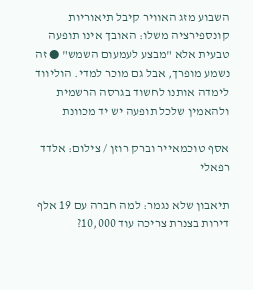השבוע מזג האוויר קיבל תיאוריות קונספירציה משלו: האובך אינו תופעה טבעית אלא "מבצע לעמעום השמש" ● זה נשמע מופרך, אבל גם מוכר למדי. הוליווד לימדה אותנו לחשוד בגרסה הרשמית ולהאמין שלכל תופעה יש יד מכוונת

אסף טוכמאייר וברק רוזן / צילום: אלדד רפאלי

תיאבון שלא נגמר: למה חברה עם 19 אלף דירות בצנרת צריכה עוד 10,000?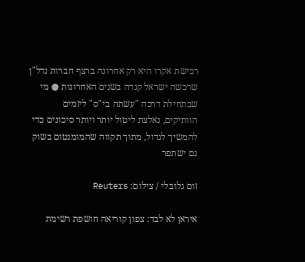רכישת אקרו היא רק אחרונה ברצף חברות נדל"ן שרכשה ישראל קנדה בשנים האחרונות ● מי שבתחילת דרכה "עשתה בי"ס" ליזמים הוותיקים, נאלצת ליטול יותר ויותר סיכונים כדי להמשיך לגדול, מתוך תקווה שהמומנטום בשוק גם ישתפר

זום גלובלי / צילום: Reuters

איראן לא לבד: צפון קוריאה חושפת רשימת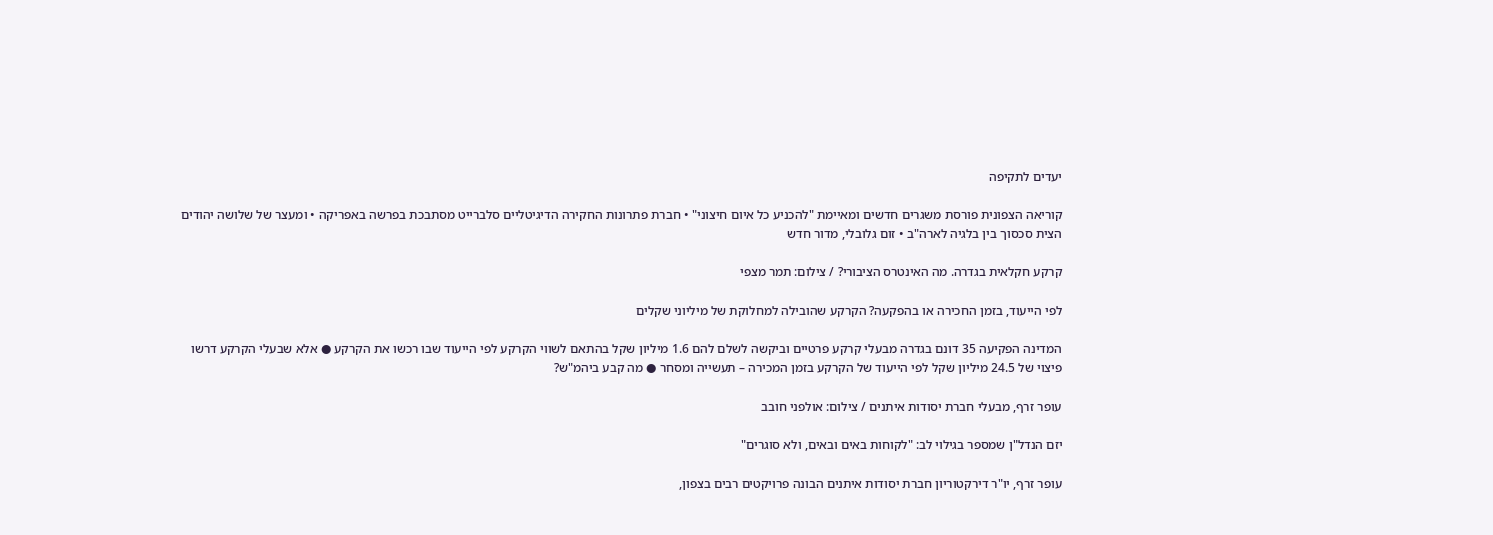יעדים לתקיפה

קוריאה הצפונית פורסת משגרים חדשים ומאיימת "להכניע כל איום חיצוני" • חברת פתרונות החקירה הדיגיטליים סלברייט מסתבכת בפרשה באפריקה • ומעצר של שלושה יהודים הצית סכסוך בין בלגיה לארה"ב • זום גלובלי, מדור חדש

קרקע חקלאית בגדרה. מה האינטרס הציבורי? / צילום: תמר מצפי

לפי הייעוד, בזמן החכירה או בהפקעה? הקרקע שהובילה למחלוקת של מיליוני שקלים

המדינה הפקיעה 35 דונם בגדרה מבעלי קרקע פרטיים וביקשה לשלם להם 1.6 מיליון שקל בהתאם לשווי הקרקע לפי הייעוד שבו רכשו את הקרקע ● אלא שבעלי הקרקע דרשו פיצוי של 24.5 מיליון שקל לפי הייעוד של הקרקע בזמן המכירה – תעשייה ומסחר ● מה קבע ביהמ"ש?

עופר זרף, מבעלי חברת יסודות איתנים / צילום: אולפני חובב

יזם הנדל"ן שמספר בגילוי לב: "לקוחות באים ובאים, ולא סוגרים"

עופר זרף, יו"ר דירקטוריון חברת יסודות איתנים הבונה פרויקטים רבים בצפון,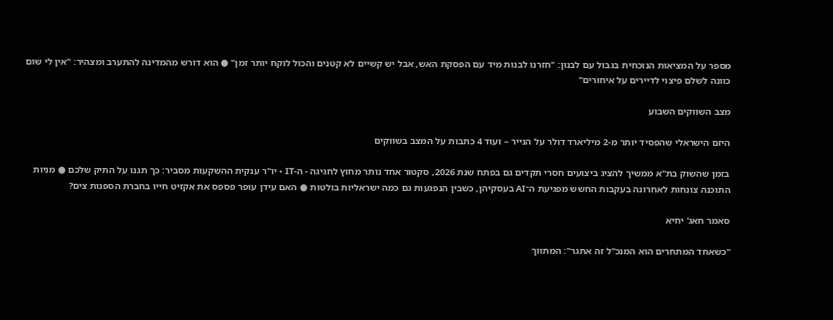מספר על המציאות הנוכחית בגבול עם לבנון: "חזרנו לבנות מיד עם הפסקת האש, אבל יש קשיים לא קטנים והכול לוקח יותר זמן" ● הוא דורש מהמדינה להתערב ומצהיר: "אין לי שום כוונה לשלם פיצוי לדיירים על איחורים"

מצב השווקים השבוע

היזם הישראלי שהפסיד יותר מ-2 מיליארד דולר על הנייר – ועוד 4 כתבות על המצב בשווקים

בזמן שהשוק בת"א ממשיך להציג ביצועים חסרי תקדים גם בפתח שנת 2026, סקטור אחד נותר מחוץ לחגיגה - ה-IT • יו"ר ענקית ההשקעות מסביר: כך תגנו על התיק שלכם ● מניות התוכנה צונחות לאחרונה בעקבות החשש מפגיעת ה־AI בעסקיהן, כשבין הנפגעות גם כמה ישראליות בולטות ● האם עידן עופר פספס את אקזיט חייו בחברת הספנות צים?

סאמר חאג' יחיא

"כשאחד המתחרים הוא המנכ"ל זה אתגר": המתווך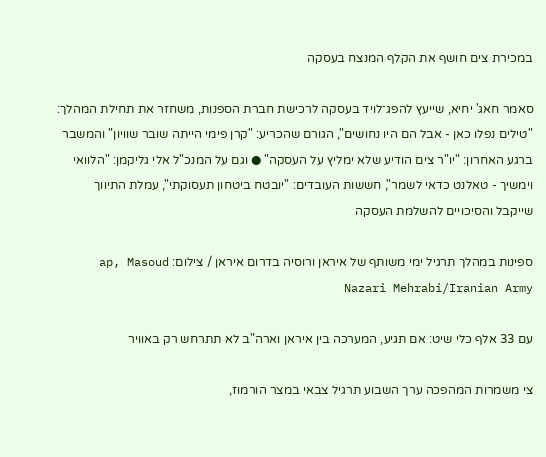במכירת צים חושף את הקלף המנצח בעסקה

סאמר חאג' יחיא, שייעץ להפג־לויד בעסקה לרכישת חברת הספנות, משחזר את תחילת המהלך: "טילים נפלו כאן - אבל הם היו נחושים", הגורם שהכריע: "קרן פימי הייתה שובר שוויון" והמשבר ברגע האחרון: "יו"ר צים הודיע שלא ימליץ על העסקה" ● וגם על המנכ"ל אלי גליקמן: "הלוואי וימשיך - טאלנט כדאי לשמר", חששות העובדים: "יובטח ביטחון תעסוקתי", עמלת התיווך שייקבל והסיכויים להשלמת העסקה

ספינות במהלך תרגיל ימי משותף של איראן ורוסיה בדרום איראן / צילום: ap, Masoud Nazari Mehrabi/Iranian Army

עם 33 אלף כלי שיט: אם תגיע, המערכה בין איראן וארה"ב לא תתרחש רק באוויר

צי משמרות המהפכה ערך השבוע תרגיל צבאי במצר הורמוז,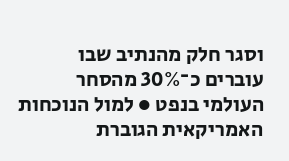וסגר חלק מהנתיב שבו עוברים כ־30% מהסחר העולמי בנפט ● למול הנוכחות האמריקאית הגוברת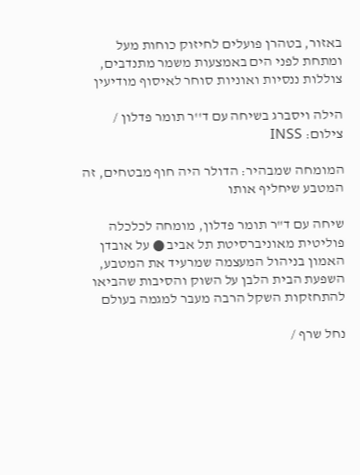באזור, בטהרן פועלים לחיזוק כוחות מעל ומתחת לפני הים באמצעות משמר מתנדבים, צוללות ננסיות ואוניות סוחר לאיסוף מודיעין

הילה ויסברג בשיחה עם ד''ר תומר פדלון / צילום: INSS

המומחה שמבהיר: הדולר היה חוף מבטחים, זה המטבע שיחליף אותו

שיחה עם ד"ר תומר פדלון, מומחה לכלכלה פוליטית מאוניברסיטת תל אביב ● על אובדן האמון בניהול המעצמה שמרעיד את המטבע, השפעת הבית הלבן על השוק והסיבות שהביאו להתחזקות השקל הרבה מעבר למגמה בעולם

נחל שרף /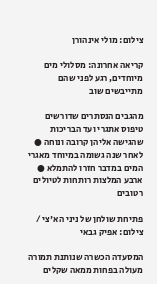צילום: מולי אינהורן

קריאה אחרונה: מסלולי מים מיוחדים, רגע לפני שהם מתייבשים שוב

מהגבים הנסתרים שדורשים טיפוס אתגרי ועד הבריכות שהגישה אליהן קרובה ונוחה ● לאחר שנה גשומה במיוחד מאגרי המים במדבר חזרו להתמלא ● ארבע המלצות רותחות לטיולים רטובים

פתיחת שולחן של ניני הא'צי / צילום: אפיק גבאי

המסעדה הכשרה שנותנת תמורה מעולה בפחות ממאה שקלים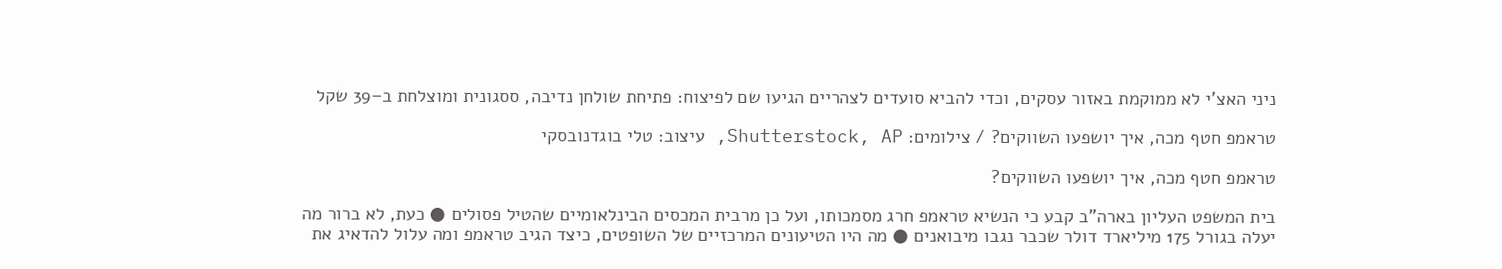ניני האצ'י לא ממוקמת באזור עסקים, וכדי להביא סועדים לצהריים הגיעו שם לפיצוח: פתיחת שולחן נדיבה, ססגונית ומוצלחת ב–39 שקל

טראמפ חטף מכה, איך יושפעו השווקים? / צילומים: Shutterstock, AP, עיצוב: טלי בוגדנובסקי

טראמפ חטף מכה, איך יושפעו השווקים?

בית המשפט העליון בארה"ב קבע כי הנשיא טראמפ חרג מסמכותו, ועל כן מרבית המכסים הבינלאומיים שהטיל פסולים ● כעת, לא ברור מה יעלה בגורל 175 מיליארד דולר שכבר נגבו מיבואנים ● מה היו הטיעונים המרכזיים של השופטים, כיצד הגיב טראמפ ומה עלול להדאיג את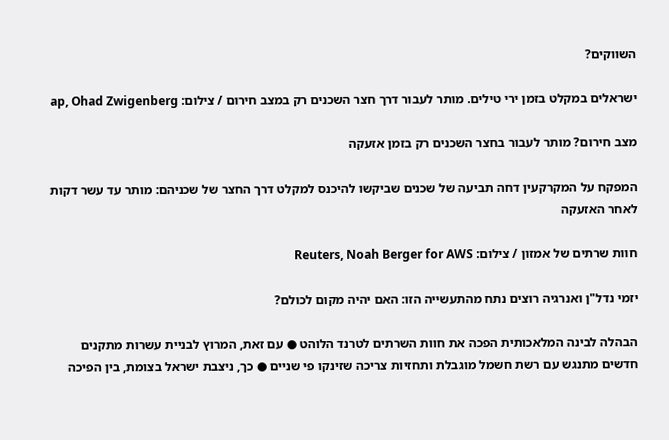השווקים?

ישראלים במקלט בזמן ירי טילים. מותר לעבור דרך חצר השכנים רק במצב חירום / צילום: ap, Ohad Zwigenberg

מצב חירום? מותר לעבור בחצר השכנים רק בזמן אזעקה

המפקח על המקרקעין דחה תביעה של שכנים שביקשו להיכנס למקלט דרך החצר של שכניהם: מותר עד עשר דקות לאחר האזעקה

חוות שרתים של אמזון / צילום: Reuters, Noah Berger for AWS

יזמי נדל"ן ואנרגיה רוצים נתח מהתעשייה הזו: האם יהיה מקום לכולם?

הבהלה לבינה המלאכותית הפכה את חוות השרתים לטרנד הלוהט ● עם זאת, המרוץ לבניית עשרות מתקנים חדשים מתנגש עם רשת חשמל מוגבלת ותחזיות צריכה שזינקו פי שניים ● כך, ניצבת ישראל בצומת, בין הפיכה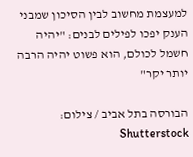למעצמת מחשוב לבין הסיכון שמבני הענק יפכו לפילים לבנים: "יהיה חשמל לכולם, הוא פשוט יהיה הרבה יותר יקר"

הבורסה בתל אביב / צילום: Shutterstock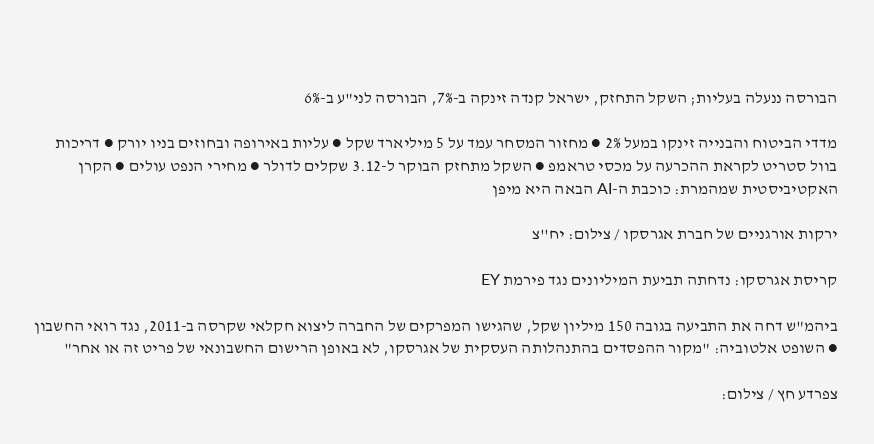הבורסה ננעלה בעליות; השקל התחזק, ישראל קנדה זינקה ב-7%, הבורסה לני"ע ב-6%

מדדי הביטוח והבנייה זינקו במעל 2% ● מחזור המסחר עמד על 5 מיליארד שקל ● עליות באירופה ובחוזים בניו יורק ● דריכות בוול סטריט לקראת ההכרעה על מכסי טראמפ ● השקל מתחזק הבוקר ל-3.12 שקלים לדולר ● מחירי הנפט עולים ● הקרן האקטיביסטית שמהמרת: כוכבת ה-AI הבאה היא מיפן

ירקות אורגניים של חברת אגרסקו / צילום: יח''צ

קריסת אגרסקו: נדחתה תביעת המיליונים נגד פירמת EY

ביהמ"ש דחה את התביעה בגובה 150 מיליון שקל, שהגישו המפרקים של החברה ליצוא חקלאי שקרסה ב-2011, נגד רואי החשבון ● השופט אלטוביה: "מקור ההפסדים בהתנהלותה העסקית של אגרסקו, לא באופן הרישום החשבונאי של פריט זה או אחר"

צפרדע חץ / צילום: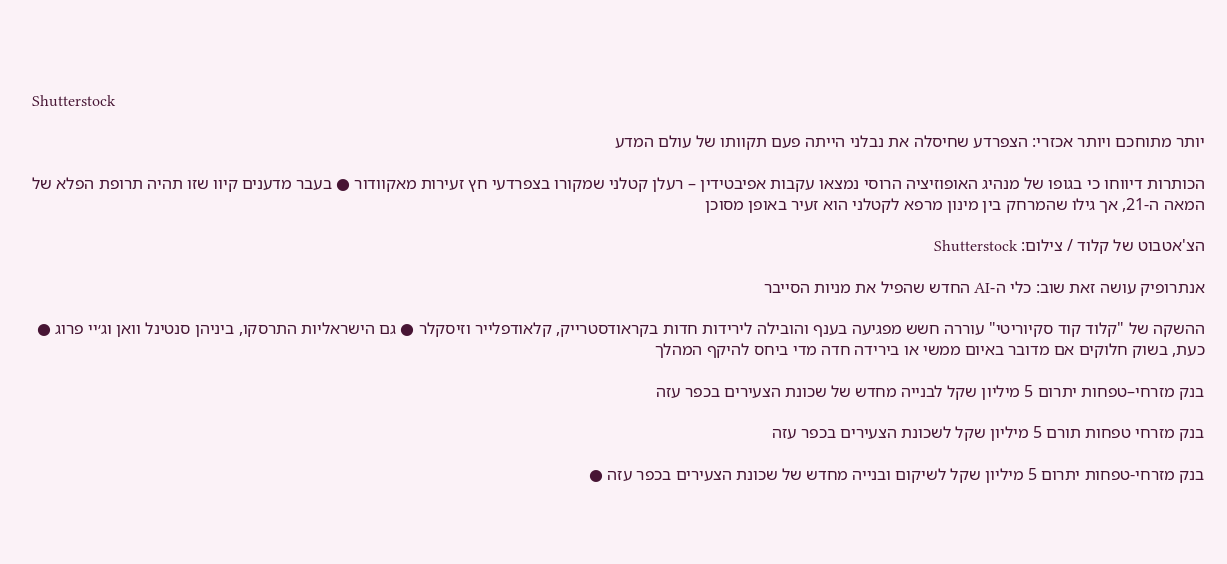Shutterstock

יותר מתוחכם ויותר אכזרי: הצפרדע שחיסלה את נבלני הייתה פעם תקוותו של עולם המדע

הכותרות דיווחו כי בגופו של מנהיג האופוזיציה הרוסי נמצאו עקבות אפיבטידין – רעלן קטלני שמקורו בצפרדעי חץ זעירות מאקוודור ● בעבר מדענים קיוו שזו תהיה תרופת הפלא של המאה ה-21, אך גילו שהמרחק בין מינון מרפא לקטלני הוא זעיר באופן מסוכן

הצ'אטבוט של קלוד / צילום: Shutterstock

אנתרופיק עושה זאת שוב: כלי ה-AI החדש שהפיל את מניות הסייבר

ההשקה של "קלוד קוד סקיוריטי" עוררה חשש מפגיעה בענף והובילה לירידות חדות בקראודסטרייק, קלאודפלייר וזיסקלר ● גם הישראליות התרסקו, ביניהן סנטינל וואן וג׳יי פרוג ● כעת, בשוק חלוקים אם מדובר באיום ממשי או בירידה חדה מדי ביחס להיקף המהלך

בנק מזרחי–טפחות יתרום 5 מיליון שקל לבנייה מחדש של שכונת הצעירים בכפר עזה

בנק מזרחי טפחות תורם 5 מיליון שקל לשכונת הצעירים בכפר עזה

בנק מזרחי-טפחות יתרום 5 מיליון שקל לשיקום ובנייה מחדש של שכונת הצעירים בכפר עזה ●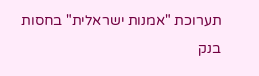תערוכת "אמנות ישראלית" בחסות בנק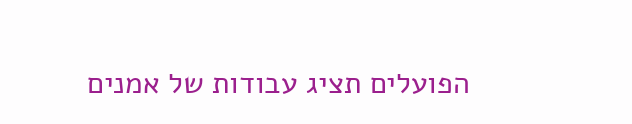הפועלים תציג עבודות של אמנים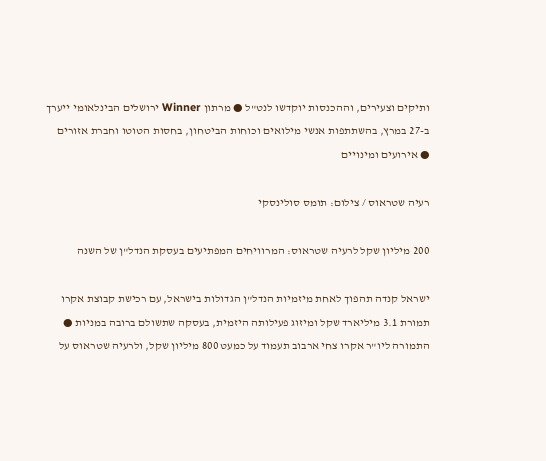ותיקים וצעירים, וההכנסות יוקדשו לנט"ל ● מרתון Winner ירושלים הבינלאומי ייערך ב-27 במרץ, בהשתתפות אנשי מילואים וכוחות הביטחון, בחסות הטוטו וחברת אזורים ● אירועים ומינויים

רעיה שטראוס / צילום: תומס סולינסקי

200 מיליון שקל לרעיה שטראוס: המרוויחים המפתיעים בעסקת הנדל"ן של השנה

ישראל קנדה תהפוך לאחת מיזמיות הנדל"ן הגדולות בישראל, עם רכישת קבוצת אקרו תמורת 3.1 מיליארד שקל ומיזוג פעילותה היזמית, בעסקה שתשולם ברובה במניות ● התמורה ליו"ר אקרו צחי ארבוב תעמוד על כמעט 800 מיליון שקל, ולרעיה שטראוס על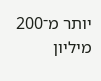יותר מ־200 מיליון